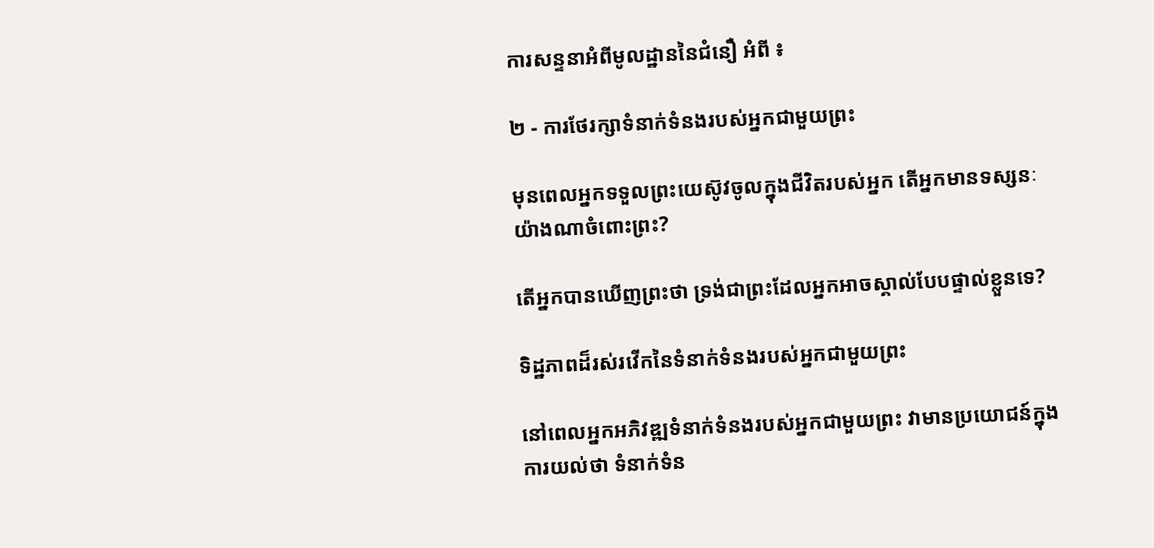ការសន្ទនាអំពីមូលដ្ឋាននៃជំនឿ អំពី ៖

២ - ការថែរក្សាទំនាក់ទំនងរបស់អ្នកជាមួយព្រះ

មុនពេលអ្នកទទួលព្រះយេស៊ូវចូលក្នុងជីវិតរបស់អ្នក តើអ្នកមានទស្សនៈយ៉ាងណាចំពោះព្រះ?

តើអ្នកបានឃើញព្រះថា ទ្រង់ជាព្រះដែលអ្នកអាចស្គាល់បែបផ្ទាល់ខ្លួនទេ?

ទិដ្ឋភាពដ៏រស់រវើកនៃទំនាក់ទំនងរបស់អ្នកជាមួយព្រះ

នៅពេលអ្នកអភិវឌ្ឍទំនាក់ទំនងរបស់អ្នកជាមួយព្រះ វាមានប្រយោជន៍ក្នុងការយល់ថា ទំនាក់ទំន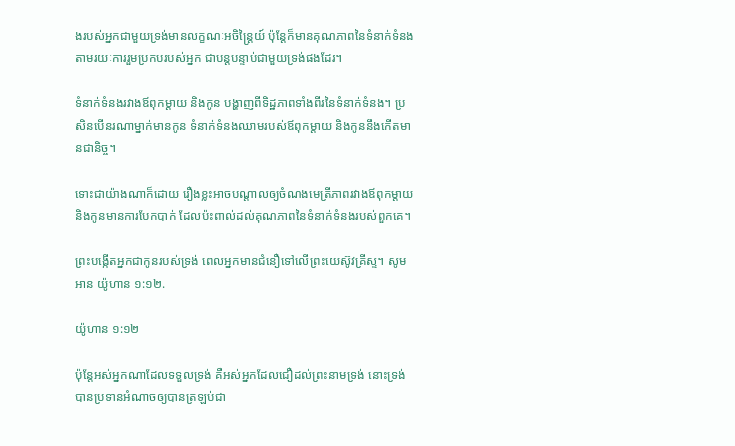ងរបស់អ្នកជាមួយទ្រង់មានលក្ខណៈអចិន្ត្រៃយ៍ ប៉ុន្តែក៏មានគុណភាពនៃទំនាក់ទំនងតាមរយៈការរួមប្រកបរបស់អ្នក ជាបន្តបន្ទាប់ជាមួយទ្រង់ផងដែរ។

ទំនាក់ទំនងរវាងឪពុកម្តាយ និងកូន បង្ហាញពីទិដ្ឋភាពទាំងពីរនៃទំនាក់ទំនង។ ប្រសិនបើនរណាម្នាក់មានកូន ទំនាក់ទំនងឈាមរបស់ឪពុកម្តាយ និងកូននឹងកើតមានជានិច្ច។

ទោះជាយ៉ាងណាក៏ដោយ រឿងខ្លះអាចបណ្តាលឲ្យចំណងមេត្រីភាពរវាងឪពុកម្តាយ និងកូនមានការបែកបាក់ ដែលប៉ះពាល់ដល់គុណភាពនៃទំនាក់ទំនងរបស់ពួកគេ។

ព្រះបង្កើតអ្នកជាកូនរបស់ទ្រង់ ពេលអ្នកមានជំនឿទៅលើព្រះយេស៊ូវគ្រីស្ទ។ សូមអាន យ៉ូហាន ១:១២.

យ៉ូហាន ១:១២

ប៉ុន្តែអស់អ្នកណាដែលទទួលទ្រង់ គឺអស់អ្នកដែលជឿដល់ព្រះ‌នាមទ្រង់ នោះទ្រង់បានប្រទានអំណាចឲ្យបានត្រឡប់ជា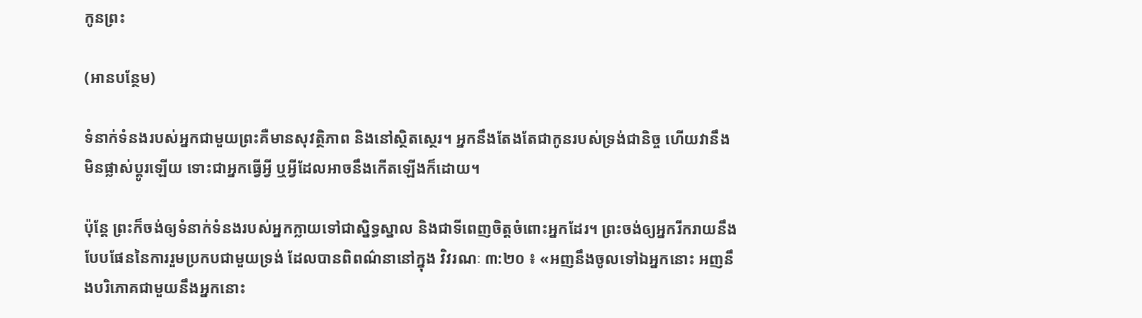កូនព្រះ

(អានបន្ថែម)

ទំនាក់ទំនងរបស់អ្នកជាមួយព្រះគឺមានសុវត្ថិភាព និងនៅស្ថិតស្ថេរ។ អ្នកនឹងតែងតែជាកូនរបស់ទ្រង់ជានិច្ច ហើយវានឹងមិនផ្លាស់ប្តូរឡើយ ទោះជាអ្នកធ្វើអ្វី ឬអ្វីដែលអាចនឹងកើតឡើងក៏ដោយ។

ប៉ុន្តែ ព្រះក៏ចង់ឲ្យទំនាក់ទំនងរបស់អ្នកក្លាយទៅជាស្និទ្ធស្នាល និងជាទីពេញចិត្តចំពោះអ្នកដែរ។ ព្រះចង់ឲ្យអ្នករីករាយនឹងបែបផែននៃការរួមប្រកបជាមួយទ្រង់ ដែលបានពិពណ៌នានៅក្នុង វិវរណៈ ៣:២០ ៖ «អញនឹងចូលទៅឯអ្នកនោះ អញនឹងបរិភោគជាមួយនឹងអ្នកនោះ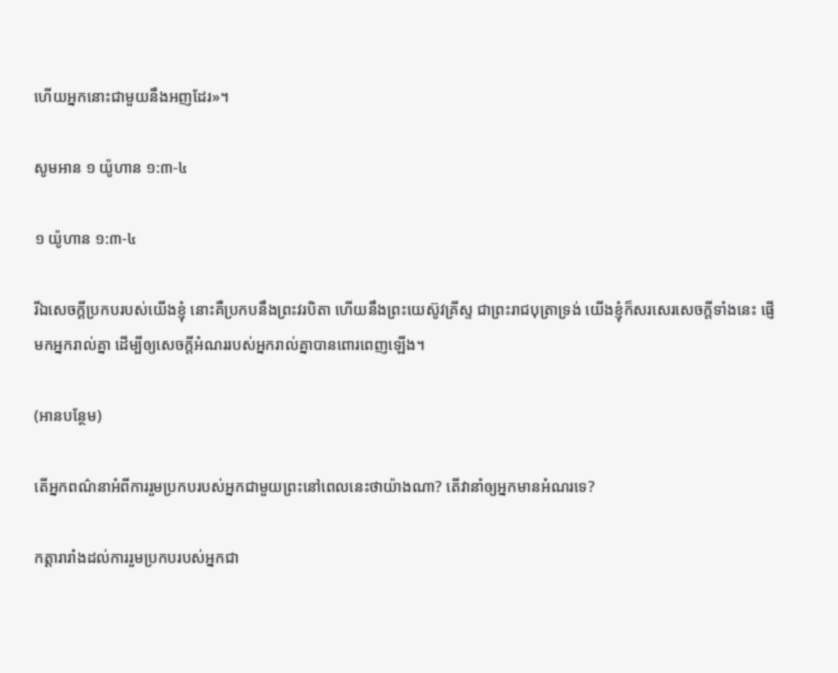ហើយអ្នកនោះជាមួយនឹងអញដែរ»។

សូមអាន ១ យ៉ូហាន ១:៣-៤

១ យ៉ូហាន ១:៣-៤

រីឯសេចក្ដីប្រកបរបស់យើងខ្ញុំ នោះគឺប្រកបនឹងព្រះវរ‌បិតា ហើយនឹងព្រះ‌យេស៊ូវគ្រីស្ទ ជាព្រះ‌រាជ‌បុត្រាទ្រង់ យើងខ្ញុំក៏សរសេរសេចក្ដីទាំងនេះ ផ្ញើមកអ្នករាល់គ្នា ដើម្បីឲ្យសេចក្ដីអំណររបស់អ្នករាល់គ្នាបានពោរ‌ពេញឡើង។

(អានបន្ថែម)

តើអ្នកពណ៌នាអំពីការរួមប្រកបរបស់អ្នកជាមួយព្រះនៅពេលនេះថាយ៉ាងណា? តើវានាំឲ្យអ្នកមានអំណរទេ?

កត្តារារាំងដល់ការរួមប្រកបរបស់អ្នកជា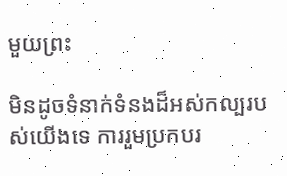មួយព្រះ

មិនដូចទំនាក់ទំនងដ៏អស់កល្បរបស់យើងទេ ការរួមប្រកបរ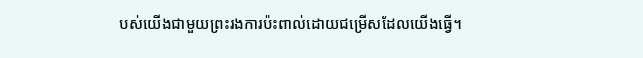បស់យើងជាមួយព្រះរងការប៉ះពាល់ដោយជម្រើសដែលយើងធ្វើ។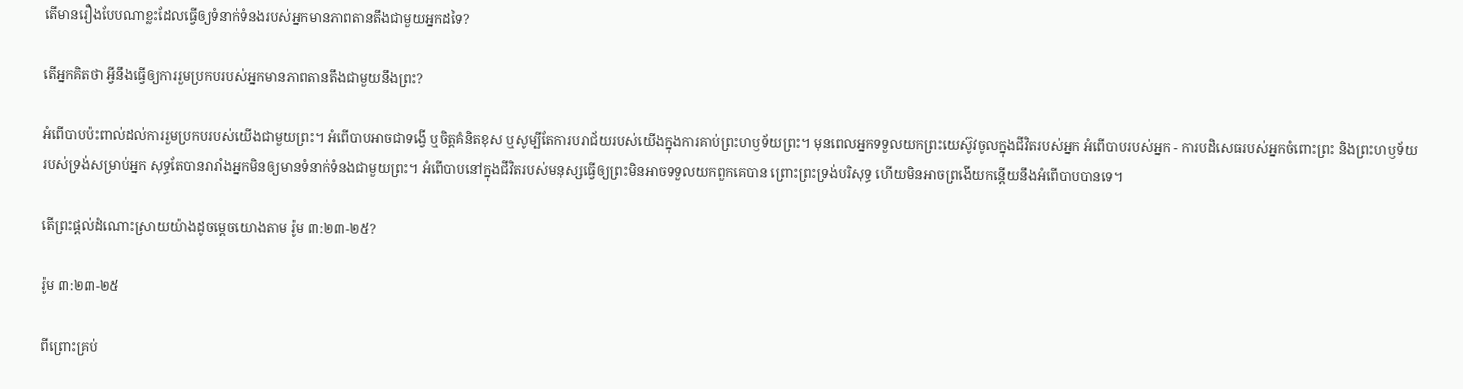តើមានរឿងបែបណាខ្លះដែលធ្វើឲ្យទំនាក់ទំនងរបស់អ្នកមានភាពតានតឹងជាមួយអ្នកដទៃ?

តើអ្នកគិតថា អ្វីនឹងធ្វើឲ្យការរួមប្រកបរបស់អ្នកមានភាពតានតឹងជាមួយនឹងព្រះ?

អំពើបាបប៉ះពាល់ដល់ការរួមប្រកបរបស់យើងជាមួយព្រះ។ អំពើបាបអាចជាទង្វើ ឬចិត្តគំនិតខុស ឬសូម្បីតែការបរាជ័យរបស់យើងក្នុងការគាប់ព្រះហឫទ័យព្រះ។ មុនពេលអ្នកទទួលយកព្រះយេស៊ូវចូលក្នុងជីវិតរបស់អ្នក អំពើបាបរបស់អ្នក - ការបដិសេធរបស់អ្នកចំពោះព្រះ និងព្រះហឫទ័យរបស់ទ្រង់សម្រាប់អ្នក សុទ្ធតែបានរារាំងអ្នកមិនឲ្យមានទំនាក់ទំនងជាមួយព្រះ។ អំពើបាបនៅក្នុងជីវិតរបស់មនុស្សធ្វើឲ្យព្រះមិនអាចទទួលយកពួកគេបាន ព្រោះព្រះទ្រង់បរិសុទ្ធ ហើយមិនអាចព្រងើយកន្តើយនឹងអំពើបាបបានទេ។

តើព្រះផ្ដល់ដំណោះស្រាយយ៉ាងដូចម្ដេចយោងតាម រ៉ូម ៣:២៣-២៥?

រ៉ូម ៣:២៣-២៥

ពីព្រោះគ្រប់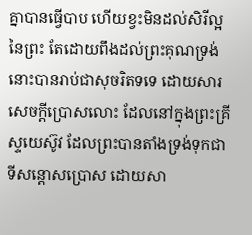គ្នាបានធ្វើបាប ហើយខ្វះមិនដល់សិរី‌ល្អនៃព្រះ តែដោយពឹងដល់ព្រះ‌គុណទ្រង់ នោះបានរាប់ជាសុចរិតទទេ ដោយ‌សារសេចក្ដីប្រោសលោះ ដែលនៅក្នុងព្រះ‌គ្រីស្ទយេស៊ូវ ដែលព្រះបានតាំងទ្រង់ទុកជាទីសន្តោសប្រោស ដោយ‌សា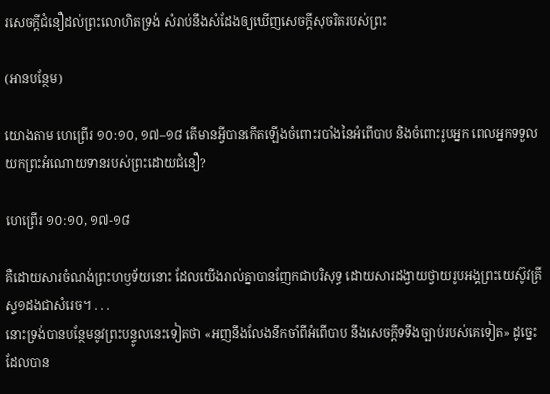រសេចក្ដីជំនឿដល់ព្រះ‌លោហិតទ្រង់ សំរាប់នឹងសំដែងឲ្យឃើញសេចក្ដីសុចរិតរបស់ព្រះ

(អានបន្ថែម)

យោងតាម ហេព្រើរ ១០:១០, ១៧–១៨ តើមានអ្វីបានកើតឡើងចំពោះរបាំងនៃអំពើបាប និងចំពោះរូបអ្នក ពេលអ្នកទទួលយកព្រះអំណោយទានរបស់ព្រះដោយជំនឿ?

ហេព្រើរ ១០:១០, ១៧-១៨

គឺដោយ‌សារចំណង់ព្រះ‌ហឫទ័យនោះ ដែលយើងរាល់គ្នាបានញែកជាបរិសុទ្ធ ដោយ‌សារដង្វាយថ្វាយរូបអង្គព្រះ‌យេស៊ូវគ្រីស្ទ១ដងជាសំរេច។ . . .
នោះទ្រង់បានបន្ថែមនូវព្រះ‌បន្ទូលនេះទៀតថា «អញនឹងលែងនឹកចាំពីអំពើបាប នឹងសេចក្ដីទទឹងច្បាប់របស់គេទៀត» ដូច្នេះ ដែលបាន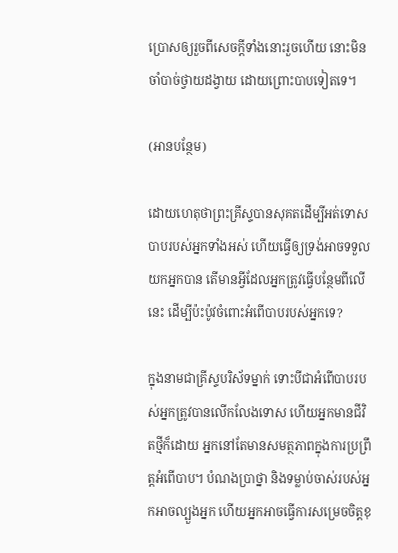ប្រោសឲ្យរួចពីសេចក្ដីទាំងនោះរួចហើយ នោះមិនចាំបាច់ថ្វាយដង្វាយ ដោយព្រោះបាបទៀតទេ។

(អានបន្ថែម)

ដោយហេតុថាព្រះគ្រីស្ទបានសុគតដើម្បីអត់ទោសបាបរបស់អ្នកទាំងអស់ ហើយធ្វើឲ្យទ្រង់អាចទទួលយកអ្នកបាន តើមានអ្វីដែលអ្នកត្រូវធ្វើបន្ថែមពីលើនេះ ដើម្បីប៉ះប៉ូវចំពោះអំពើបាបរបស់អ្នកទេ?

ក្នុងនាមជាគ្រីស្ទបរិស័ទម្នាក់ ទោះបីជាអំពើបាបរបស់អ្នកត្រូវបានលើកលែងទោស ហើយអ្នកមានជីវិតថ្មីក៏ដោយ អ្នកនៅតែមានសមត្ថភាពក្នុងការប្រព្រឹត្តអំពើបាប។ បំណងប្រាថ្នា និងទម្លាប់ចាស់របស់អ្នកអាចល្បួងអ្នក ហើយអ្នកអាចធ្វើការសម្រេចចិត្តខុ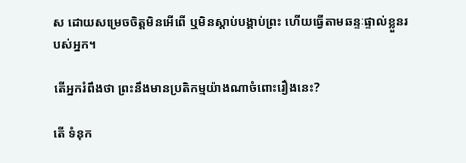ស ដោយសម្រេចចិត្តមិនអើពើ ឬមិនស្តាប់បង្គាប់ព្រះ ហើយធ្វើតាមឆន្ទៈផ្ទាល់ខ្លួនរបស់អ្នក។

តើអ្នករំពឹងថា ព្រះនឹងមានប្រតិកម្មយ៉ាងណាចំពោះរឿងនេះ?

តើ ទំនុក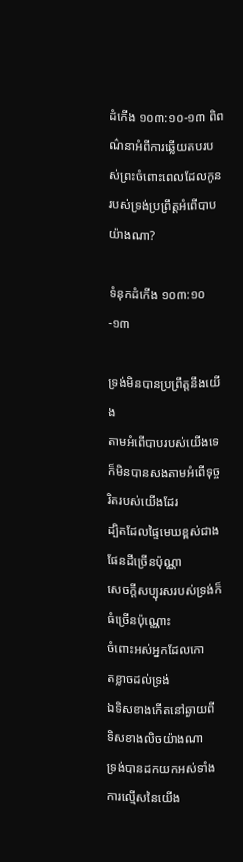ដំកើង ១០៣:១០-១៣ ពិពណ៌នាអំពីការឆ្លើយតបរបស់ព្រះចំពោះពេលដែលកូនរបស់ទ្រង់ប្រព្រឹត្តអំពើបាបយ៉ាងណា?

ទំនុកដំកើង ១០៣:១០-១៣

ទ្រង់មិនបានប្រព្រឹត្តនឹងយើង
តាមអំពើបាបរបស់យើងទេ
ក៏មិនបានសងតាមអំពើទុច្ចរិតរបស់យើងដែរ
ដ្បិតដែលផ្ទៃមេឃខ្ពស់ជាងផែនដីច្រើនប៉ុណ្ណា
សេចក្ដីសប្បុរសរបស់ទ្រង់ក៏ធំច្រើនប៉ុណ្ណោះ
ចំពោះអស់អ្នកដែលកោត‌ខ្លាចដល់ទ្រង់
ឯទិសខាងកើតនៅឆ្ងាយពីទិសខាងលិចយ៉ាងណា
ទ្រង់បានដកយកអស់ទាំងការល្មើសនៃយើង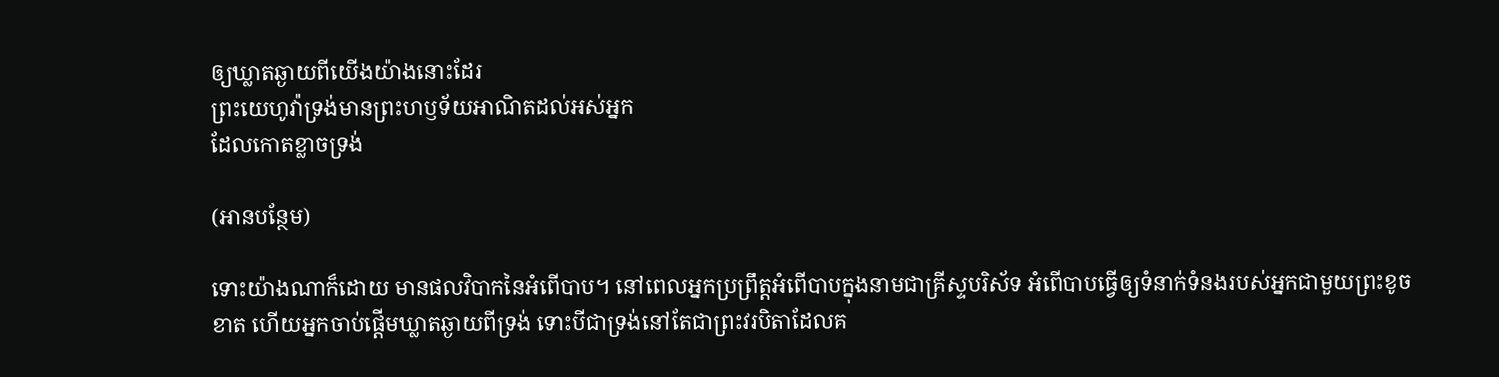ឲ្យឃ្លាតឆ្ងាយពីយើងយ៉ាងនោះដែរ
ព្រះ‌យេហូវ៉ាទ្រង់មានព្រះ‌ហឫទ័យអាណិតដល់អស់អ្នក
ដែលកោត‌ខ្លាចទ្រង់

(អានបន្ថែម)

ទោះយ៉ាងណាក៏ដោយ មានផលវិបាកនៃអំពើបាប។ នៅពេលអ្នកប្រព្រឹត្តអំពើបាបក្នុងនាមជាគ្រីស្ទបរិស័ទ អំពើបាបធ្វើឲ្យទំនាក់ទំនងរបស់អ្នកជាមួយព្រះខូចខាត ហើយអ្នកចាប់ផ្តើមឃ្លាតឆ្ងាយពីទ្រង់ ទោះបីជាទ្រង់នៅតែជាព្រះវរបិតាដែលគ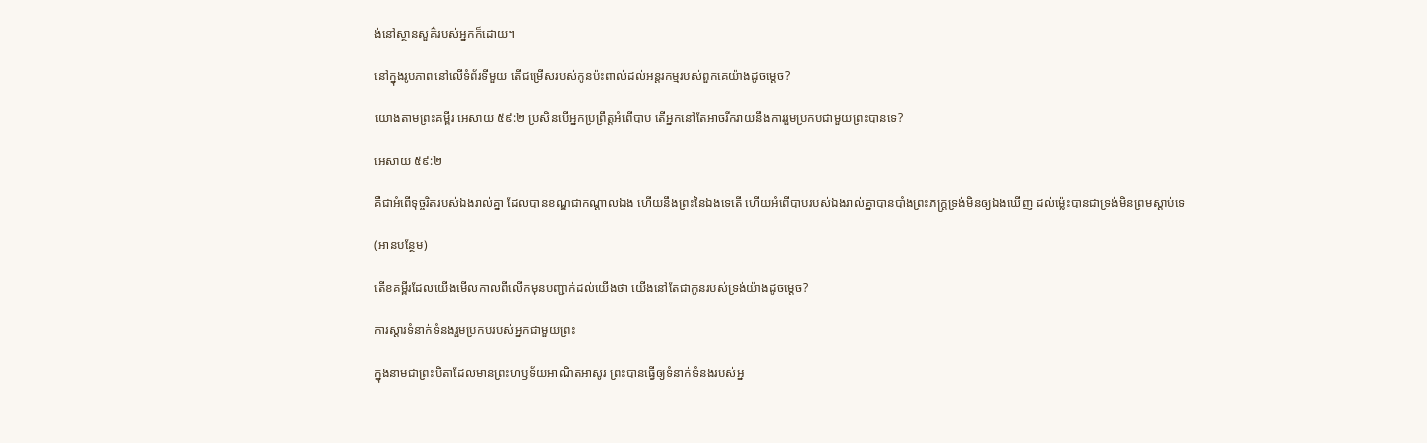ង់នៅស្ថានសួគ៌របស់អ្នកក៏ដោយ។

នៅក្នុងរូបភាពនៅលើទំព័រទីមួយ តើជម្រើសរបស់កូនប៉ះពាល់ដល់អន្តរកម្មរបស់ពួកគេយ៉ាងដូចម្តេច?

យោងតាមព្រះគម្ពីរ អេសាយ ៥៩:២ ប្រសិនបើអ្នកប្រព្រឹត្តអំពើបាប តើអ្នកនៅតែអាចរីករាយនឹងការរួមប្រកបជាមួយព្រះបានទេ?

អេសាយ ៥៩:២

គឺជាអំពើទុច្ចរិតរបស់ឯងរាល់គ្នា ដែលបានខណ្ឌជាកណ្តាលឯង ហើយនឹងព្រះនៃឯងទេតើ ហើយអំពើបាបរបស់ឯងរាល់គ្នាបានបាំងព្រះ‌ភក្ត្រទ្រង់មិនឲ្យឯងឃើញ ដល់ម៉្លេះបានជាទ្រង់មិនព្រមស្តាប់ទេ

(អានបន្ថែម)

តើខគម្ពីរដែលយើងមើលកាលពីលើកមុនបញ្ជាក់ដល់យើងថា យើងនៅតែជាកូនរបស់ទ្រង់យ៉ាងដូចម្ដេច?

ការស្តារទំនាក់ទំនងរួមប្រកបរបស់អ្នកជាមួយព្រះ

ក្នុងនាមជាព្រះបិតាដែលមានព្រះហឫទ័យអាណិតអាសូរ ព្រះបានធ្វើឲ្យទំនាក់ទំនងរបស់អ្ន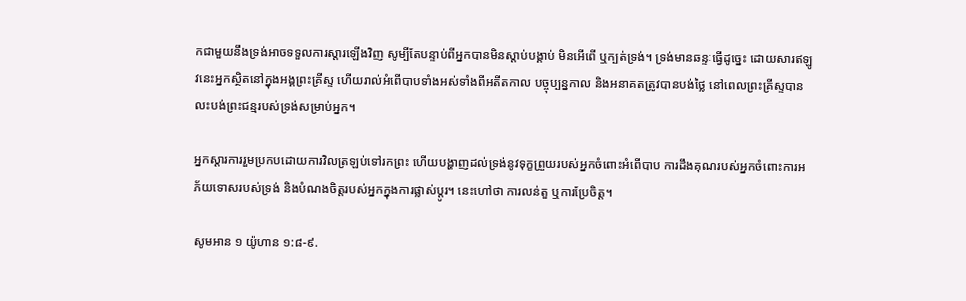កជាមួយនឹងទ្រង់អាចទទួលការស្ដារឡើងវិញ សូម្បីតែបន្ទាប់ពីអ្នកបានមិនស្តាប់បង្គាប់ មិនអើពើ ឬក្បត់ទ្រង់។ ទ្រង់មានឆន្ទៈធ្វើដូច្នេះ ដោយសារឥឡូវនេះអ្នកស្ថិតនៅក្នុងអង្គព្រះគ្រីស្ទ ហើយរាល់អំពើបាបទាំងអស់ទាំងពីអតីតកាល បច្ចុប្បន្នកាល និងអនាគតត្រូវបានបង់ថ្លៃ នៅពេលព្រះគ្រីស្ទបានលះបង់ព្រះជន្មរបស់ទ្រង់សម្រាប់អ្នក។

អ្នកស្ដារការរួមប្រកបដោយការវិលត្រឡប់ទៅរកព្រះ ហើយបង្ហាញដល់ទ្រង់នូវទុក្ខព្រួយរបស់អ្នកចំពោះអំពើបាប ការដឹងគុណរបស់អ្នកចំពោះការអភ័យទោសរបស់ទ្រង់ និងបំណងចិត្តរបស់អ្នកក្នុងការផ្លាស់ប្តូរ។ នេះហៅថា ការលន់តួ ឬការប្រែចិត្ត។

សូមអាន ១ យ៉ូហាន ១:៨-៩.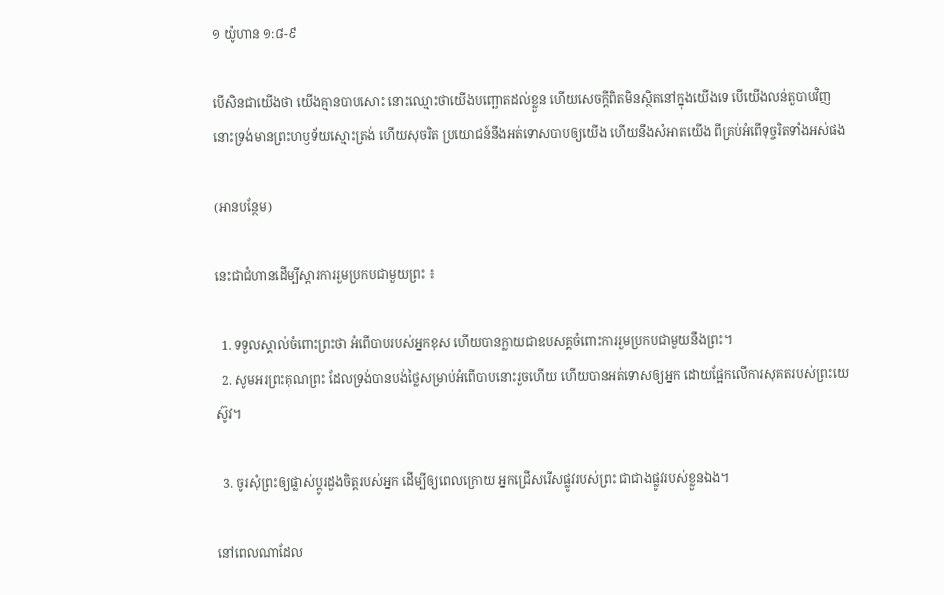១ យ៉ូហាន ១:៨-៩

បើសិនជាយើងថា យើងគ្មានបាបសោះ នោះឈ្មោះថាយើងបញ្ឆោតដល់ខ្លួន ហើយសេចក្ដីពិតមិនស្ថិតនៅក្នុងយើងទេ បើយើងលន់‌តួបាបវិញ នោះទ្រង់មានព្រះ‌ហឫទ័យស្មោះ‌ត្រង់ ហើយសុចរិត ប្រយោជន៍នឹងអត់ទោសបាបឲ្យយើង ហើយនឹងសំអាតយើង ពីគ្រប់អំពើទុច្ចរិតទាំងអស់ផង

(អានបន្ថែម)

នេះជាជំហានដើម្បីស្តារការរួមប្រកបជាមួយព្រះ ៖

  1. ទទួលស្គាល់ចំពោះព្រះថា អំពើបាបរបស់អ្នកខុស ហើយបានក្លាយជាឧបសគ្គចំពោះការរួមប្រកបជាមួយនឹងព្រះ។
  2. សូមអរព្រះគុណព្រះ ដែលទ្រង់បានបង់ថ្លៃសម្រាប់អំពើបាបនោះរួចហើយ ហើយបានអត់ទោសឲ្យអ្នក ដោយផ្អែកលើការសុគតរបស់ព្រះយេស៊ូវ។

  3. ចូរសុំព្រះឲ្យផ្លាស់ប្តូរដួងចិត្តរបស់អ្នក ដើម្បីឲ្យពេលក្រោយ អ្នកជ្រើសរើសផ្លូវរបស់ព្រះ ជាជាងផ្លូវរបស់ខ្លួនឯង។

នៅពេលណាដែល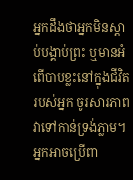អ្នកដឹងថាអ្នកមិនស្តាប់បង្គាប់ព្រះ ឬមានអំពើបាបខ្លះនៅក្នុងជីវិតរបស់អ្នក ចូរសារភាពវាទៅកាន់ទ្រង់ភ្លាម។ អ្នកអាចប្រើពា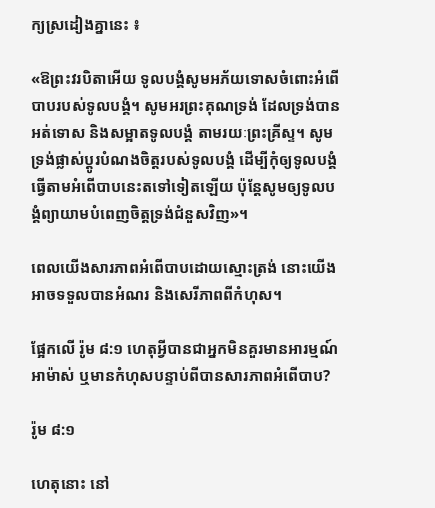ក្យស្រដៀងគ្នានេះ ៖

«ឱព្រះវរបិតាអើយ ទូលបង្គំសូមអភ័យទោសចំពោះអំពើបាបរបស់ទូលបង្គំ។ សូមអរព្រះគុណទ្រង់ ដែលទ្រង់បានអត់ទោស និងសម្អាតទូលបង្គំ តាមរយៈព្រះគ្រីស្ទ។ សូមទ្រង់ផ្លាស់ប្តូរបំណងចិត្តរបស់ទូលបង្គំ ដើម្បីកុំឲ្យទូលបង្គំធ្វើតាមអំពើបាបនេះតទៅទៀតឡើយ ប៉ុន្តែសូមឲ្យទូលបង្គំព្យាយាមបំពេញចិត្តទ្រង់ជំនួសវិញ»។

ពេលយើងសារភាពអំពើបាបដោយស្មោះត្រង់ នោះយើងអាចទទួលបានអំណរ និងសេរីភាពពីកំហុស។

ផ្អែកលើ រ៉ូម ៨:១ ហេតុអ្វីបានជាអ្នកមិនគួរមានអារម្មណ៍អាម៉ាស់ ឬមានកំហុសបន្ទាប់ពីបានសារភាពអំពើបាប?

រ៉ូម ៨:១

ហេតុនោះ នៅ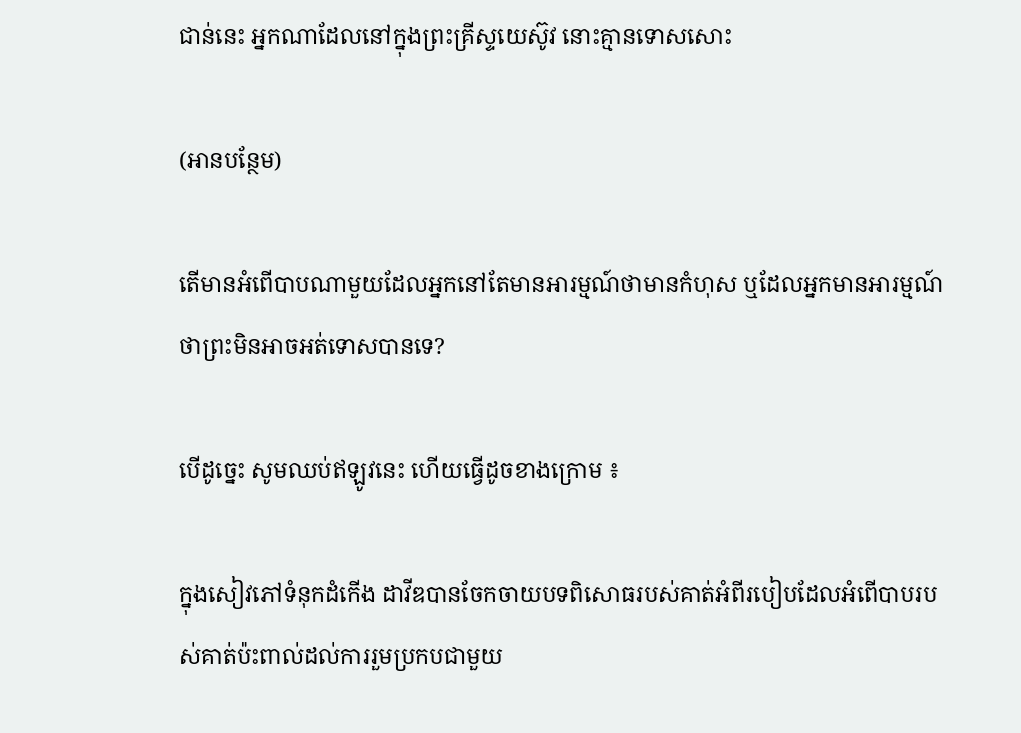ជាន់នេះ អ្នកណាដែលនៅក្នុងព្រះ‌គ្រីស្ទយេស៊ូវ នោះគ្មានទោសសោះ

(អានបន្ថែម)

តើមានអំពើបាបណាមួយដែលអ្នកនៅតែមានអារម្មណ៍ថាមានកំហុស ឬដែលអ្នកមានអារម្មណ៍ថាព្រះមិនអាចអត់ទោសបានទេ?

បើដូច្នេះ សូមឈប់ឥឡូវនេះ ហើយធ្វើដូចខាងក្រោម ៖

ក្នុងសៀវភៅទំនុកដំកើង ដាវីឌបានចែកចាយបទពិសោធរបស់គាត់អំពីរបៀបដែលអំពើបាបរបស់គាត់ប៉ះពាល់ដល់ការរួមប្រកបជាមួយ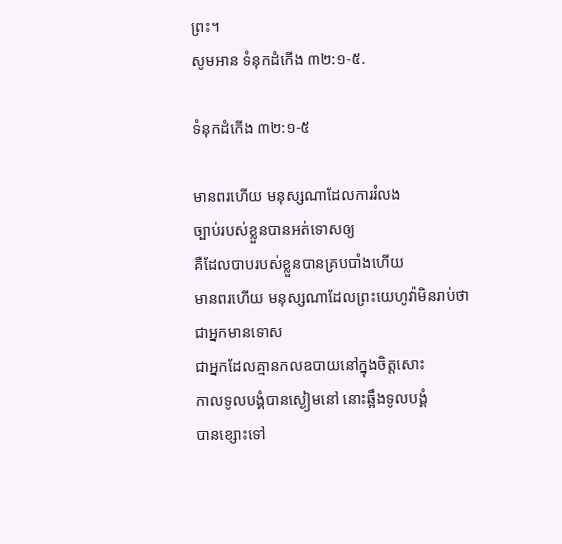ព្រះ។
សូមអាន ទំនុកដំកើង ៣២:១-៥.

ទំនុកដំកើង ៣២:១-៥

មានពរហើយ មនុស្សណាដែលការរំលង
ច្បាប់របស់ខ្លួនបានអត់ទោសឲ្យ
គឺដែលបាបរបស់ខ្លួនបានគ្របបាំងហើយ
មានពរហើយ មនុស្សណាដែលព្រះ‌យេហូវ៉ាមិនរាប់ថា
ជាអ្នកមានទោស
ជាអ្នកដែលគ្មានកល‌ឧបាយនៅក្នុងចិត្តសោះ
កាលទូលបង្គំបានស្ងៀមនៅ នោះឆ្អឹងទូលបង្គំ
បានខ្សោះទៅ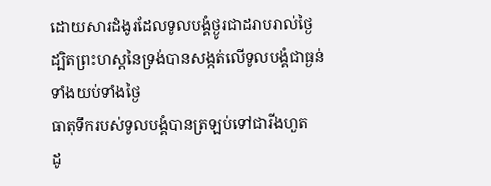ដោយ‌សារដំងូរដែលទូលបង្គំថ្ងូរជាដរាបរាល់ថ្ងៃ
ដ្បិតព្រះ‌ហស្តនៃទ្រង់បានសង្កត់លើទូលបង្គំជាធ្ងន់
ទាំងយប់ទាំងថ្ងៃ
ធាតុទឹករបស់ទូលបង្គំបានត្រឡប់ទៅជារីងហួត
ដូ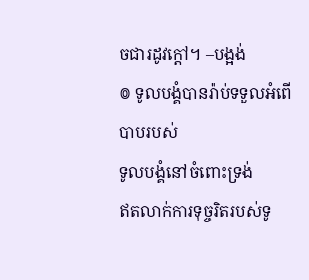ចជារដូវក្តៅ។ –បង្អង់
៙ ទូលបង្គំបានរ៉ាប់ទទួលអំពើបាបរបស់
ទូលបង្គំនៅចំពោះទ្រង់
ឥតលាក់ការទុច្ចរិតរបស់ទូ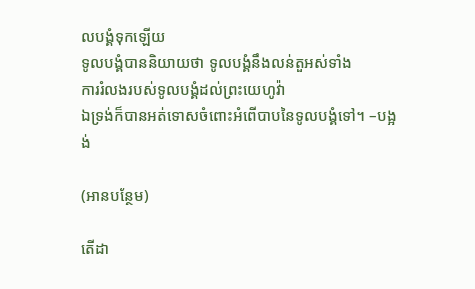លបង្គំទុកឡើយ
ទូលបង្គំបាននិយាយថា ទូលបង្គំនឹងលន់‌តួអស់ទាំង
ការរំលងរបស់ទូលបង្គំដល់ព្រះ‌យេហូវ៉ា
ឯទ្រង់ក៏បានអត់ទោសចំពោះអំពើបាបនៃទូលបង្គំទៅ។ –បង្អង់

(អានបន្ថែម)

តើដា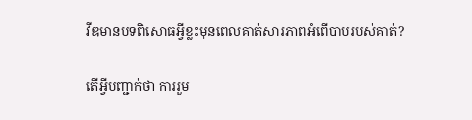វីឌមានបទពិសោធអ្វីខ្លះមុនពេលគាត់សារភាពអំពើបាបរបស់គាត់?

តើអ្វីបញ្ជាក់ថា ការរួម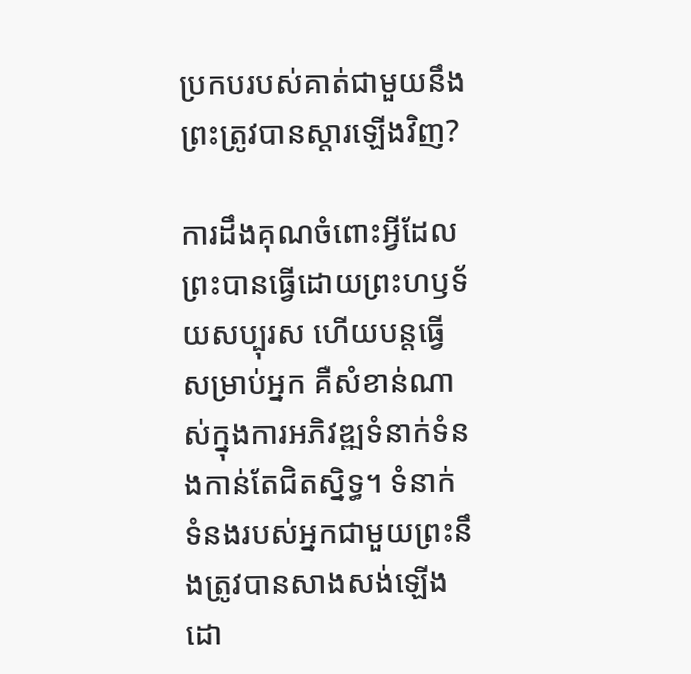ប្រកបរបស់គាត់ជាមួយនឹងព្រះត្រូវបានស្ដារឡើងវិញ?

ការដឹងគុណចំពោះអ្វីដែលព្រះបានធ្វើដោយព្រះហឫទ័យសប្បុរស ហើយបន្តធ្វើសម្រាប់អ្នក គឺសំខាន់ណាស់ក្នុងការអភិវឌ្ឍទំនាក់ទំនងកាន់តែជិតស្និទ្ធ។ ទំនាក់ទំនងរបស់អ្នកជាមួយព្រះនឹងត្រូវបានសាងសង់ឡើងដោ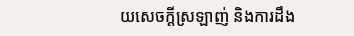យសេចក្តីស្រឡាញ់ និងការដឹង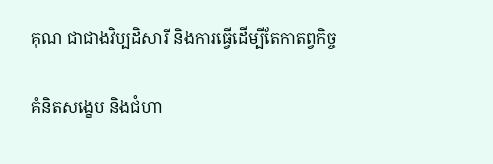គុណ ជាជាងវិប្បដិសារី និងការធ្វើដើម្បីតែកាតព្វកិច្ច

គំនិតសង្ខេប និងជំហា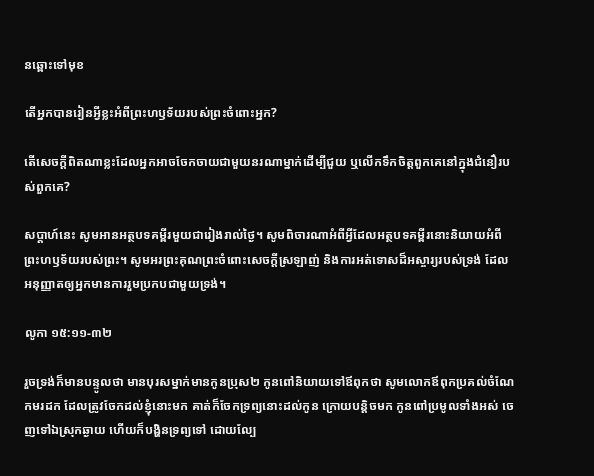នឆ្ពោះទៅមុខ

តើអ្នកបានរៀនអ្វីខ្លះអំពីព្រះហឫទ័យរបស់ព្រះចំពោះអ្នក?

តើសេចក្ដីពិតណាខ្លះដែលអ្នកអាចចែកចាយជាមួយនរណាម្នាក់ដើម្បីជួយ ឬលើកទឹកចិត្តពួកគេនៅក្នុងជំនឿរបស់ពួកគេ?

សប្តាហ៍នេះ សូមអានអត្ថបទគម្ពីរមួយជារៀងរាល់ថ្ងៃ។ សូមពិចារណាអំពីអ្វីដែលអត្ថបទគម្ពីរនោះនិយាយអំពីព្រះហឫទ័យរបស់ព្រះ។ សូមអរព្រះគុណព្រះចំពោះសេចក្តីស្រឡាញ់ និងការអត់ទោសដ៏អស្ចារ្យរបស់ទ្រង់ ដែលអនុញ្ញាតឲ្យអ្នកមានការរួមប្រកបជាមួយទ្រង់។

លូកា ១៥:១១-៣២

រួចទ្រង់ក៏មានបន្ទូលថា មានបុរសម្នាក់មានកូនប្រុស២ កូនពៅនិយាយទៅឪពុកថា សូមលោកឪពុកប្រគល់ចំណែកមរដក ដែលត្រូវចែកដល់ខ្ញុំនោះមក គាត់ក៏ចែកទ្រព្យនោះដល់កូន ក្រោយបន្តិចមក កូនពៅប្រមូលទាំងអស់ ចេញទៅឯស្រុកឆ្ងាយ ហើយក៏បង្ហិនទ្រព្យទៅ ដោយល្បែ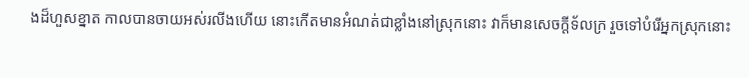ងដ៏ហួសខ្នាត កាលបានចាយអស់រលីងហើយ នោះកើតមានអំណត់ជាខ្លាំងនៅស្រុកនោះ វាក៏មានសេចក្ដីទ័ល‌ក្រ រួចទៅបំរើអ្នកស្រុកនោះ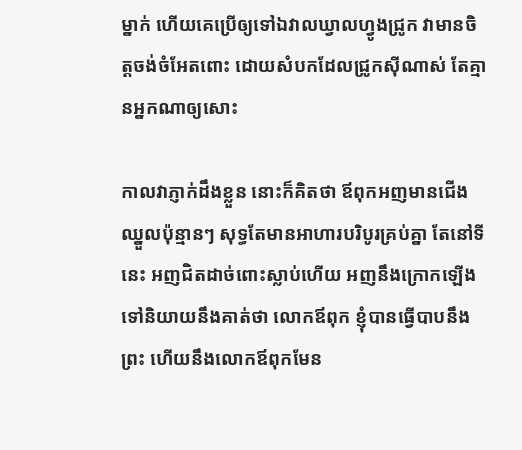ម្នាក់ ហើយគេប្រើឲ្យទៅឯវាលឃ្វាលហ្វូងជ្រូក វាមានចិត្តចង់ចំអែតពោះ ដោយសំបកដែលជ្រូកស៊ីណាស់ តែគ្មានអ្នកណាឲ្យសោះ

កាលវាភ្ញាក់ដឹងខ្លួន នោះក៏គិតថា ឪពុកអញមានជើងឈ្នួលប៉ុន្មានៗ សុទ្ធតែមានអាហារបរិបូរគ្រប់គ្នា តែនៅទីនេះ អញជិតដាច់ពោះស្លាប់ហើយ អញនឹងក្រោកឡើង ទៅនិយាយនឹងគាត់ថា លោកឪពុក ខ្ញុំបានធ្វើបាបនឹងព្រះ ហើយនឹងលោកឪពុកមែន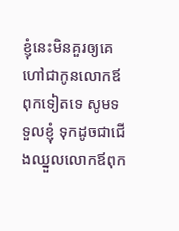ខ្ញុំនេះមិនគួរឲ្យគេហៅជាកូនលោកឪពុកទៀតទេ សូមទទួលខ្ញុំ ទុកដូចជាជើងឈ្នួលលោកឪពុក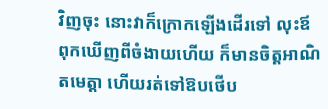វិញចុះ នោះវាក៏ក្រោកឡើងដើរទៅ លុះឪពុកឃើញពីចំងាយហើយ ក៏មានចិត្តអាណិតមេត្តា ហើយរត់ទៅឱបថើប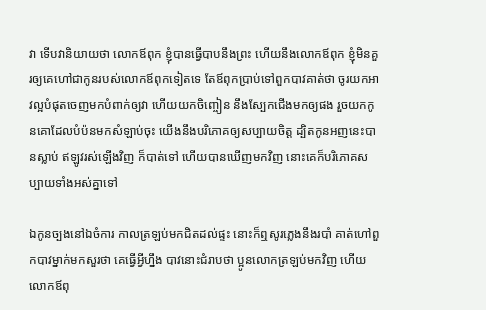វា ទើបវានិយាយថា លោកឪពុក ខ្ញុំបានធ្វើបាបនឹងព្រះ ហើយនឹងលោកឪពុក ខ្ញុំមិនគួរឲ្យគេហៅជាកូនរបស់លោកឪពុកទៀតទេ តែឪពុកប្រាប់ទៅពួកបាវគាត់ថា ចូរយកអាវល្អបំផុតចេញមកបំពាក់ឲ្យវា ហើយយកចិញ្ចៀន នឹងស្បែកជើងមកឲ្យផង រួចយកកូនគោដែលបំប៉នមកសំឡាប់ចុះ យើងនឹងបរិភោគឲ្យសប្បាយចិត្ត ដ្បិតកូនអញនេះបានស្លាប់ ឥឡូវរស់ឡើងវិញ ក៏បាត់ទៅ ហើយបានឃើញមកវិញ នោះគេក៏បរិភោគសប្បាយទាំងអស់គ្នាទៅ

ឯកូនច្បងនៅឯចំការ កាលត្រឡប់មកជិតដល់ផ្ទះ នោះក៏ឮសូរភ្លេងនឹងរបាំ គាត់ហៅពួកបាវម្នាក់មកសួរថា គេធ្វើអ្វីហ្នឹង បាវនោះជំរាបថា ប្អូនលោកត្រឡប់មកវិញ ហើយលោកឪពុ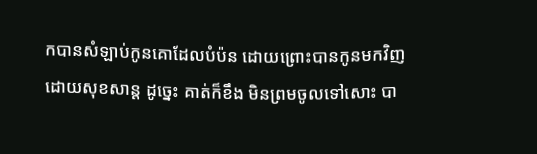កបានសំឡាប់កូនគោដែលបំប៉ន ដោយព្រោះបានកូនមកវិញដោយសុខ‌សាន្ត ដូច្នេះ គាត់ក៏ខឹង មិនព្រមចូលទៅសោះ បា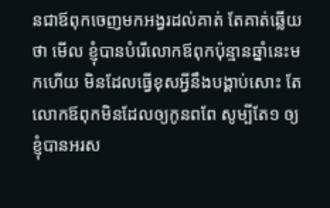នជាឪពុកចេញមកអង្វរដល់គាត់ តែគាត់ឆ្លើយថា មើល ខ្ញុំបានបំរើលោកឪពុកប៉ុន្មានឆ្នាំនេះមកហើយ មិនដែលធ្វើខុសអ្វីនឹងបង្គាប់សោះ តែលោកឪពុកមិនដែលឲ្យកូនពពែ សូម្បីតែ១ ឲ្យខ្ញុំបានអរស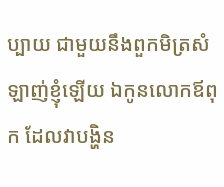ប្បាយ ជាមួយនឹងពួកមិត្រសំឡាញ់ខ្ញុំឡើយ ឯកូនលោកឪពុក ដែលវាបង្ហិន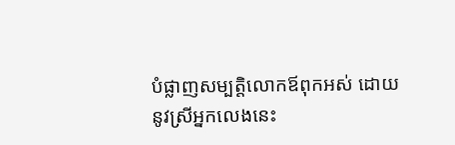បំផ្លាញសម្បត្តិលោកឪពុកអស់ ដោយនូវស្រីអ្នកលេងនេះ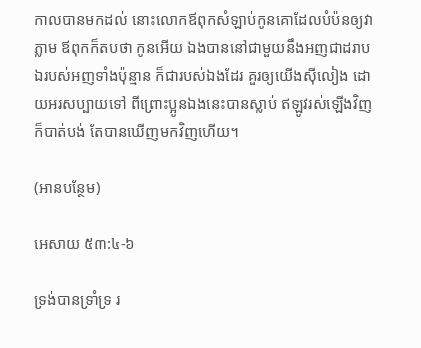កាលបានមកដល់ នោះលោកឪពុកសំឡាប់កូនគោដែលបំប៉នឲ្យវាភ្លាម ឪពុកក៏តបថា កូនអើយ ឯងបាននៅជាមួយនឹងអញជាដរាប ឯរបស់អញទាំងប៉ុន្មាន ក៏ជារបស់ឯងដែរ គួរឲ្យយើងស៊ីលៀង ដោយអរសប្បាយទៅ ពីព្រោះប្អូនឯងនេះបានស្លាប់ ឥឡូវរស់ឡើងវិញ ក៏បាត់‌បង់ តែបានឃើញមកវិញហើយ។

(អានបន្ថែម)

អេសាយ ៥៣:៤-៦

ទ្រង់បានទ្រាំ‌ទ្រ រ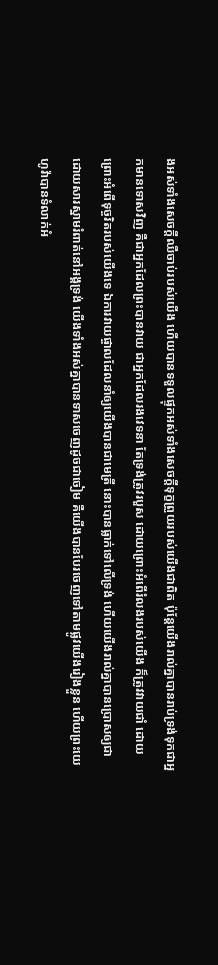ងអស់ទាំងសេចក្ដីឈឺ‌ចាប់របស់យើង ហើយបានទទួលផ្ទុកអស់ទាំងសេចក្ដីទុក្ខព្រួយរបស់យើងជាពិត ប៉ុន្តែយើងរាល់គ្នាបានរាប់ទ្រង់ទុកជាអ្នកមានទោសវិញ គឺជាអ្នកដែលព្រះបានវាយ ជាអ្នកដែលរងវេទនា តែទ្រង់ត្រូវរបួស ដោយព្រោះអំពើរំលងរបស់យើង ក៏ត្រូវវាយជាំ ដោយព្រោះអំពើទុច្ចរិតរបស់យើងទេ ឯការវាយ‌ផ្ចាលដែលនាំឲ្យយើងបានជាមេត្រី នោះបានធ្លាក់ទៅលើទ្រង់ ហើយយើងរាល់គ្នាបានប្រោសឲ្យជា ដោយ‌សារស្នាមរំពាត់នៅអង្គទ្រង់ យើងទាំងអស់គ្នាបានទាសចេញដូចជាចៀម គឺយើងបានបែរចេញទៅតាមផ្លូវយើងរៀងខ្លួន ហើយព្រះ‌យេហូវ៉ាបានទំលាក់អំ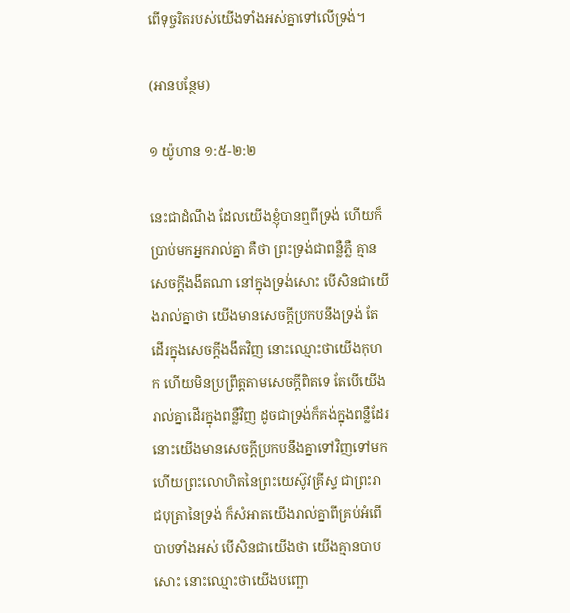ពើទុច្ចរិតរបស់យើងទាំងអស់គ្នាទៅលើទ្រង់។

(អានបន្ថែម)

១ យ៉ូហាន ១:៥-២:២

នេះជាដំណឹង ដែលយើងខ្ញុំបានឮពីទ្រង់ ហើយក៏ប្រាប់មកអ្នករាល់គ្នា គឺថា ព្រះ‌ទ្រង់ជាពន្លឺភ្លឺ គ្មានសេចក្ដីងងឹតណា នៅក្នុងទ្រង់សោះ បើសិនជាយើងរាល់គ្នាថា យើងមានសេចក្ដីប្រកបនឹងទ្រង់ តែដើរក្នុងសេចក្ដីងងឹតវិញ នោះឈ្មោះថាយើងកុហក ហើយមិនប្រព្រឹត្តតាមសេចក្ដីពិតទេ តែបើយើងរាល់គ្នាដើរក្នុងពន្លឺវិញ ដូចជាទ្រង់ក៏គង់ក្នុងពន្លឺដែរ នោះយើងមានសេចក្ដីប្រកបនឹងគ្នាទៅវិញទៅមក ហើយព្រះ‌លោហិតនៃព្រះ‌យេស៊ូវគ្រីស្ទ ជាព្រះ‌រាជ‌បុត្រានៃទ្រង់ ក៏សំអាតយើងរាល់គ្នាពីគ្រប់អំពើបាបទាំងអស់ បើសិនជាយើងថា យើងគ្មានបាបសោះ នោះឈ្មោះថាយើងបញ្ឆោ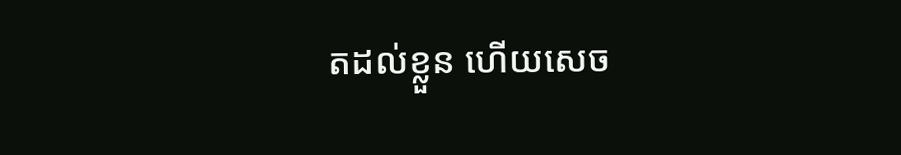តដល់ខ្លួន ហើយសេច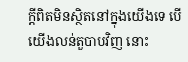ក្ដីពិតមិនស្ថិតនៅក្នុងយើងទេ បើយើងលន់‌តួបាបវិញ នោះ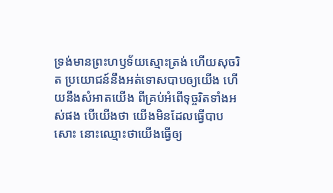ទ្រង់មានព្រះ‌ហឫទ័យស្មោះ‌ត្រង់ ហើយសុចរិត ប្រយោជន៍នឹងអត់ទោសបាបឲ្យយើង ហើយនឹងសំអាតយើង ពីគ្រប់អំពើទុច្ចរិតទាំងអស់ផង បើយើងថា យើងមិនដែលធ្វើបាបសោះ នោះឈ្មោះថាយើងធ្វើឲ្យ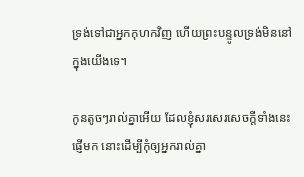ទ្រង់ទៅជាអ្នកកុហកវិញ ហើយព្រះ‌បន្ទូលទ្រង់មិននៅក្នុងយើងទេ។

កូនតូចៗរាល់គ្នាអើយ ដែលខ្ញុំសរសេរសេចក្ដីទាំងនេះផ្ញើមក នោះដើម្បីកុំឲ្យអ្នករាល់គ្នា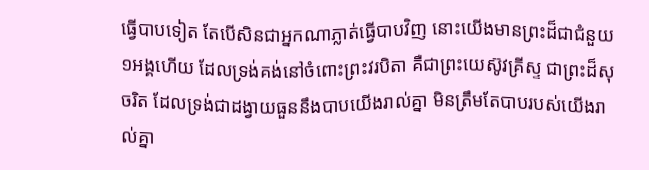ធ្វើបាបទៀត តែបើសិនជាអ្នកណាភ្លាត់ធ្វើបាបវិញ នោះយើងមានព្រះដ៏ជាជំនួយ១អង្គហើយ ដែលទ្រង់គង់នៅចំពោះព្រះវរ‌បិតា គឺជាព្រះ‌យេស៊ូវគ្រីស្ទ ជាព្រះដ៏សុចរិត ដែលទ្រង់ជាដង្វាយធួននឹងបាបយើងរាល់គ្នា មិនត្រឹមតែបាបរបស់យើងរាល់គ្នា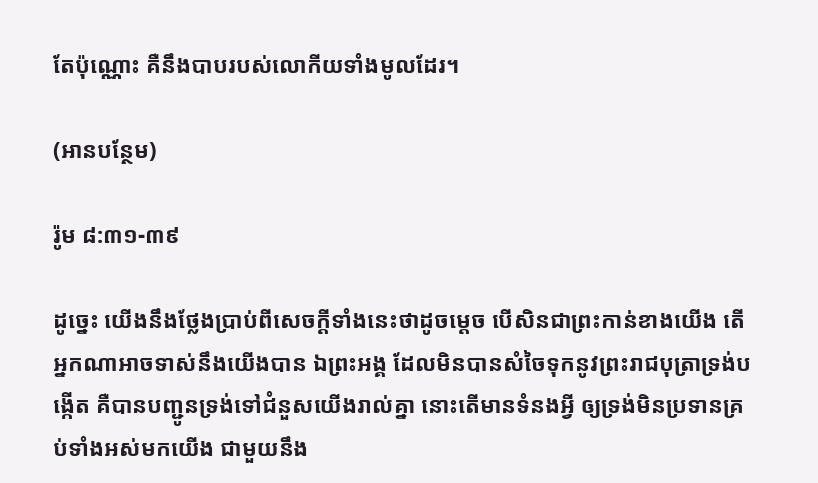តែប៉ុណ្ណោះ គឺនឹងបាបរបស់លោកីយទាំងមូលដែរ។

(អានបន្ថែម)

រ៉ូម ៨:៣១-៣៩

ដូច្នេះ យើងនឹងថ្លែងប្រាប់ពីសេចក្ដីទាំងនេះថាដូចម្តេច បើសិនជាព្រះកាន់ខាងយើង តើអ្នកណាអាចទាស់នឹងយើងបាន ឯព្រះ‌អង្គ ដែលមិនបានសំចៃទុកនូវព្រះ‌រាជ‌បុត្រាទ្រង់បង្កើត គឺបានបញ្ជូនទ្រង់ទៅជំនួសយើងរាល់គ្នា នោះតើមានទំនងអ្វី ឲ្យទ្រង់មិនប្រទានគ្រប់ទាំងអស់មកយើង ជាមួយនឹង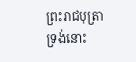ព្រះ‌រាជ‌បុត្រាទ្រង់នោះ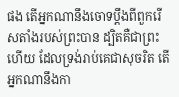ផង តើអ្នកណានឹងចោទប្តឹងពីពួករើសតាំងរបស់ព្រះបាន ដ្បិតគឺជាព្រះហើយ ដែលទ្រង់រាប់គេជាសុចរិត តើអ្នកណានឹងកា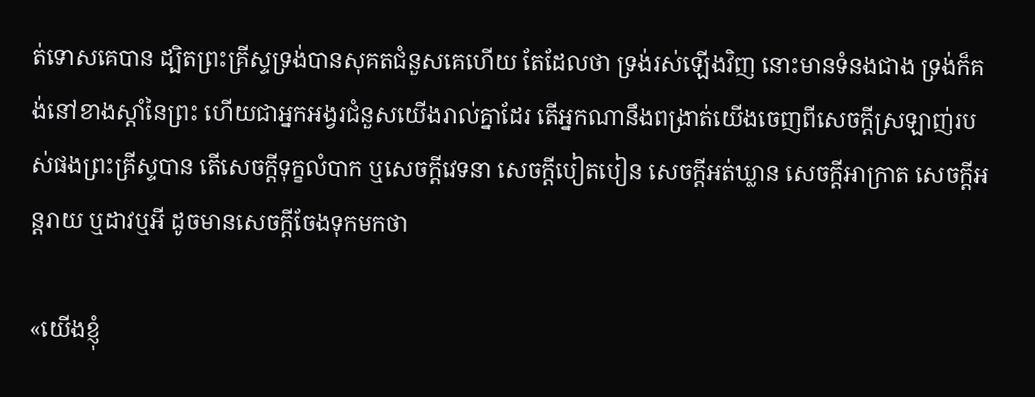ត់ទោសគេបាន ដ្បិតព្រះ‌គ្រីស្ទទ្រង់បានសុគតជំនួសគេហើយ តែដែលថា ទ្រង់រស់ឡើងវិញ នោះមានទំនងជាង ទ្រង់ក៏គង់នៅខាងស្តាំនៃព្រះ ហើយជាអ្នកអង្វរជំនួសយើងរាល់គ្នាដែរ តើអ្នកណានឹងពង្រាត់យើងចេញពីសេចក្ដីស្រឡាញ់របស់ផងព្រះ‌គ្រីស្ទបាន តើសេចក្ដីទុក្ខលំបាក ឬសេចក្ដីវេទនា សេចក្ដីបៀត‌បៀន សេចក្ដីអត់‌ឃ្លាន សេចក្ដីអាក្រាត សេចក្ដីអន្តរាយ ឬដាវឬអី ដូចមានសេចក្ដីចែងទុកមកថា

«យើងខ្ញុំ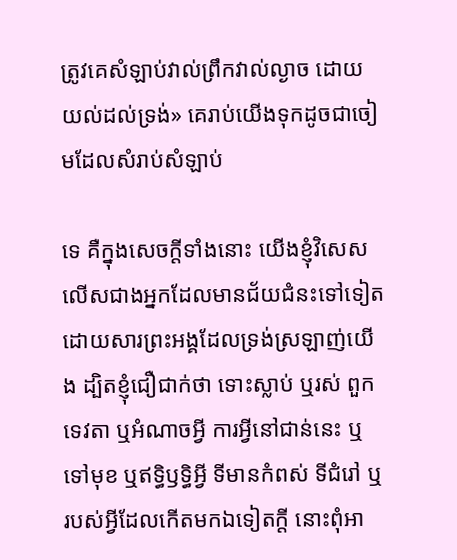ត្រូវគេសំឡាប់វាល់ព្រឹកវាល់ល្ងាច ដោយយល់ដល់ទ្រង់» គេរាប់យើងទុកដូចជាចៀមដែលសំរាប់សំឡាប់

ទេ គឺក្នុងសេចក្ដីទាំងនោះ យើងខ្ញុំវិសេសលើសជាងអ្នកដែលមានជ័យ‌ជំនះទៅទៀត ដោយ‌សារព្រះ‌អង្គដែលទ្រង់ស្រឡាញ់យើង ដ្បិតខ្ញុំជឿ‌ជាក់ថា ទោះស្លាប់ ឬរស់ ពួកទេវតា ឬអំណាចអ្វី ការអ្វីនៅជាន់នេះ ឬទៅមុខ ឬឥទ្ធិ‌ឫទ្ធិអ្វី ទីមានកំពស់ ទីជំរៅ ឬរបស់អ្វីដែលកើតមកឯទៀតក្តី នោះពុំអា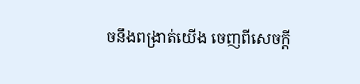ចនឹងពង្រាត់យើង ចេញពីសេចក្ដី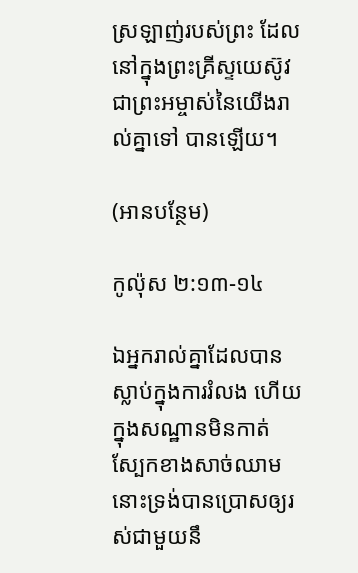ស្រឡាញ់របស់ព្រះ ដែលនៅក្នុងព្រះ‌គ្រីស្ទយេស៊ូវ ជាព្រះ‌អម្ចាស់នៃយើងរាល់គ្នាទៅ បានឡើយ។

(អានបន្ថែម)

កូល៉ុស ២:១៣-១៤

ឯអ្នករាល់គ្នាដែលបានស្លាប់ក្នុងការរំលង ហើយក្នុងសណ្ឋានមិនកាត់ស្បែកខាងសាច់ឈាម នោះទ្រង់បានប្រោសឲ្យរស់ជាមួយនឹ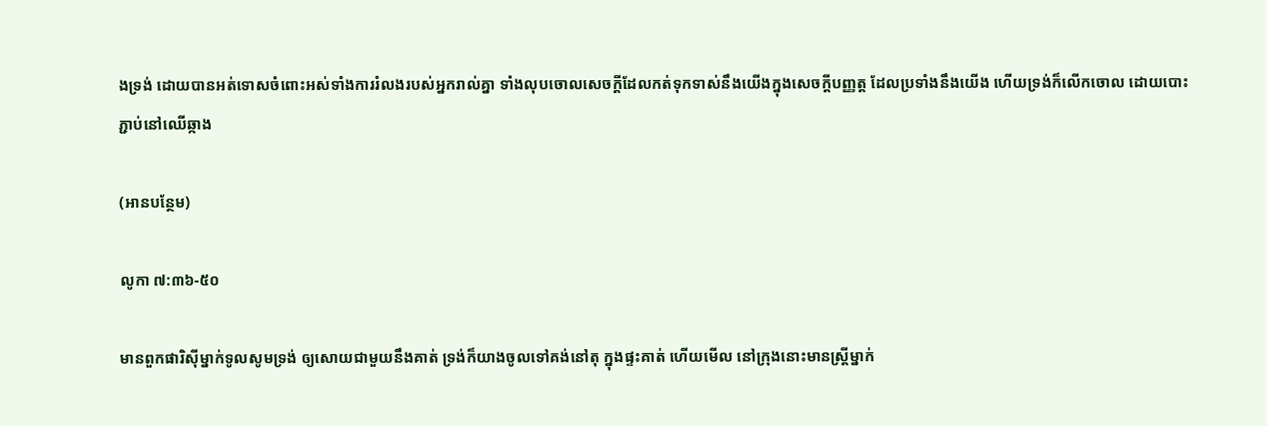ងទ្រង់ ដោយបានអត់ទោសចំពោះអស់ទាំងការរំលងរបស់អ្នករាល់គ្នា ទាំងលុបចោលសេចក្ដីដែលកត់ទុកទាស់នឹងយើងក្នុងសេចក្ដីបញ្ញត្ត ដែលប្រទាំងនឹងយើង ហើយទ្រង់ក៏លើកចោល ដោយបោះភ្ជាប់នៅឈើឆ្កាង

(អានបន្ថែម)

លូកា ៧:៣៦-៥០

មានពួកផារិស៊ីម្នាក់ទូលសូមទ្រង់ ឲ្យសោយជាមួយនឹងគាត់ ទ្រង់ក៏យាងចូលទៅគង់នៅតុ ក្នុងផ្ទះគាត់ ហើយមើល នៅក្រុងនោះមានស្ត្រីម្នាក់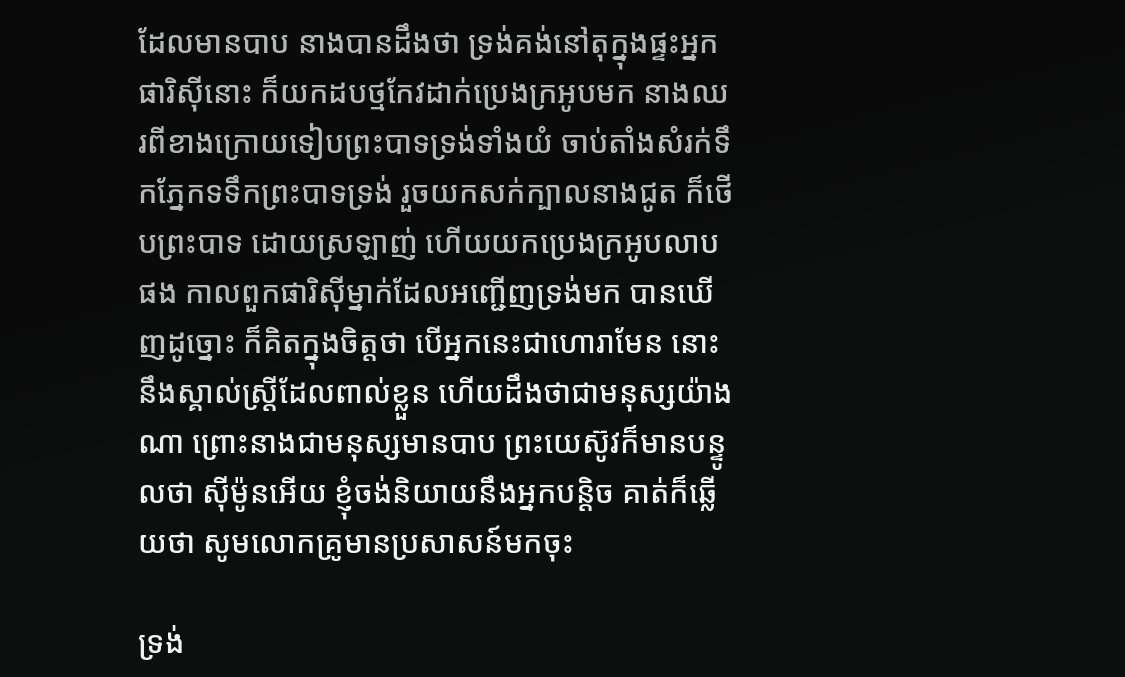ដែលមានបាប នាងបានដឹងថា ទ្រង់គង់នៅតុក្នុងផ្ទះអ្នកផារិស៊ីនោះ ក៏យកដបថ្មកែវដាក់ប្រេងក្រអូបមក នាងឈរពីខាងក្រោយទៀបព្រះ‌បាទទ្រង់ទាំងយំ ចាប់តាំងសំរក់ទឹកភ្នែកទទឹកព្រះ‌បាទទ្រង់ រួចយកសក់ក្បាលនាងជូត ក៏ថើបព្រះ‌បាទ ដោយស្រឡាញ់ ហើយយកប្រេងក្រអូបលាបផង កាលពួកផារិស៊ីម្នាក់ដែលអញ្ជើញទ្រង់មក បានឃើញដូច្នោះ ក៏គិតក្នុងចិត្តថា បើអ្នកនេះជាហោរាមែន នោះនឹងស្គាល់ស្ត្រីដែលពាល់ខ្លួន ហើយដឹងថាជាមនុស្សយ៉ាងណា ព្រោះនាងជាមនុស្សមានបាប ព្រះ‌យេស៊ូវក៏មានបន្ទូលថា ស៊ីម៉ូនអើយ ខ្ញុំចង់និយាយនឹងអ្នកបន្តិច គាត់ក៏ឆ្លើយថា សូមលោកគ្រូមានប្រសាសន៍មកចុះ

ទ្រង់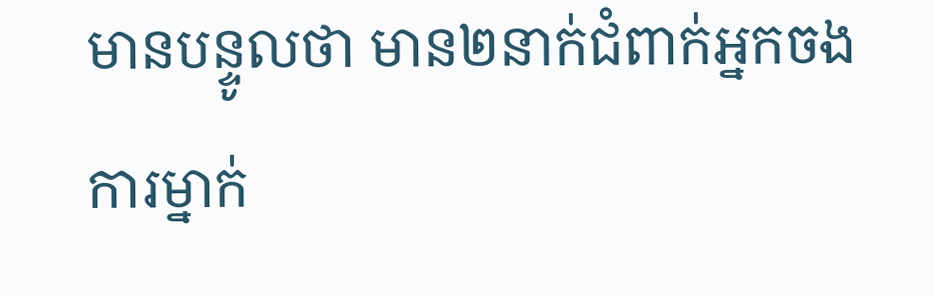មានបន្ទូលថា មាន២នាក់ជំពាក់អ្នកចងការម្នាក់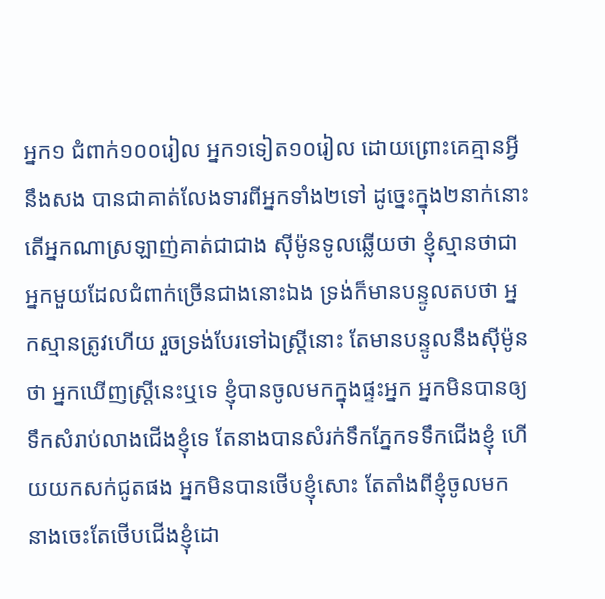អ្នក១ ជំពាក់១០០រៀល អ្នក១ទៀត១០រៀល ដោយព្រោះគេគ្មានអ្វីនឹងសង បានជាគាត់លែងទារពីអ្នកទាំង២ទៅ ដូច្នេះក្នុង២នាក់នោះ តើអ្នកណាស្រឡាញ់គាត់ជាជាង ស៊ីម៉ូនទូលឆ្លើយថា ខ្ញុំស្មានថាជាអ្នកមួយដែលជំពាក់ច្រើនជាងនោះឯង ទ្រង់ក៏មានបន្ទូលតបថា អ្នកស្មានត្រូវហើយ រួចទ្រង់បែរទៅឯស្ត្រីនោះ តែមានបន្ទូលនឹងស៊ីម៉ូនថា អ្នកឃើញស្ត្រីនេះឬទេ ខ្ញុំបានចូលមកក្នុងផ្ទះអ្នក អ្នកមិនបានឲ្យទឹកសំរាប់លាងជើងខ្ញុំទេ តែនាងបានសំរក់ទឹកភ្នែកទទឹកជើងខ្ញុំ ហើយយកសក់ជូតផង អ្នកមិនបានថើបខ្ញុំសោះ តែតាំងពីខ្ញុំចូលមក នាងចេះតែថើបជើងខ្ញុំដោ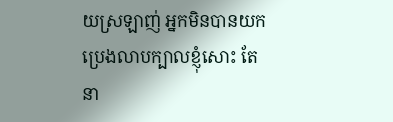យស្រឡាញ់ អ្នកមិនបានយកប្រេងលាបក្បាលខ្ញុំសោះ តែនា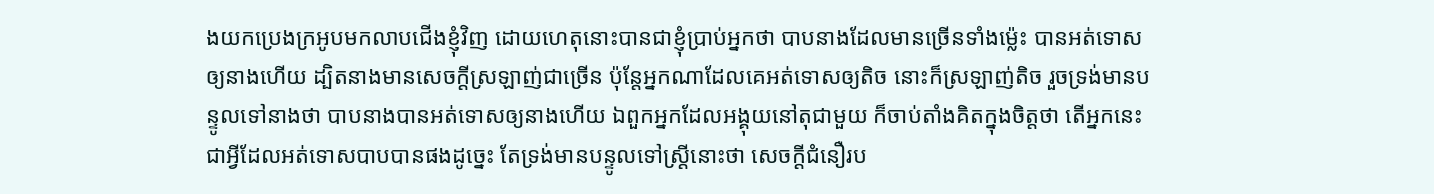ងយកប្រេងក្រអូបមកលាបជើងខ្ញុំវិញ ដោយហេតុនោះបានជាខ្ញុំប្រាប់អ្នកថា បាបនាងដែលមានច្រើនទាំងម៉្លេះ បានអត់ទោសឲ្យនាងហើយ ដ្បិតនាងមានសេចក្ដីស្រឡាញ់ជាច្រើន ប៉ុន្តែអ្នកណាដែលគេអត់ទោសឲ្យតិច នោះក៏ស្រឡាញ់តិច រួចទ្រង់មានបន្ទូលទៅនាងថា បាបនាងបានអត់ទោសឲ្យនាងហើយ ឯពួកអ្នកដែលអង្គុយនៅតុជាមួយ ក៏ចាប់តាំងគិតក្នុងចិត្តថា តើអ្នកនេះជាអ្វីដែលអត់ទោសបាបបានផងដូច្នេះ តែទ្រង់មានបន្ទូលទៅស្ត្រីនោះថា សេចក្ដីជំនឿរប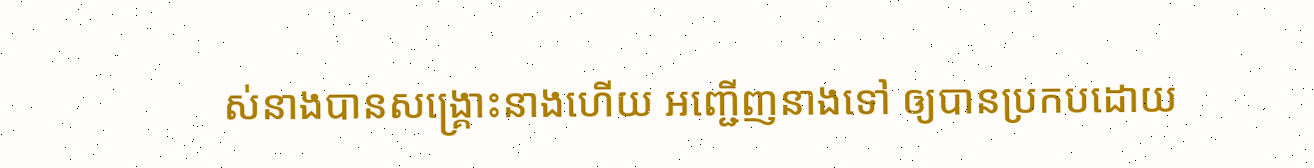ស់នាងបានសង្គ្រោះនាងហើយ អញ្ជើញនាងទៅ ឲ្យបានប្រកបដោយ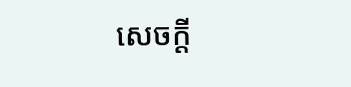សេចក្ដី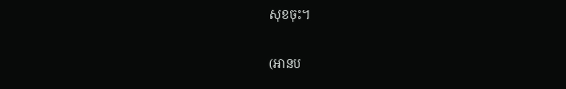សុខចុះ។

(អានប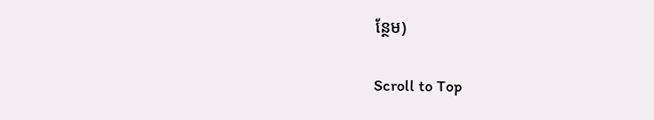ន្ថែម)

Scroll to Top